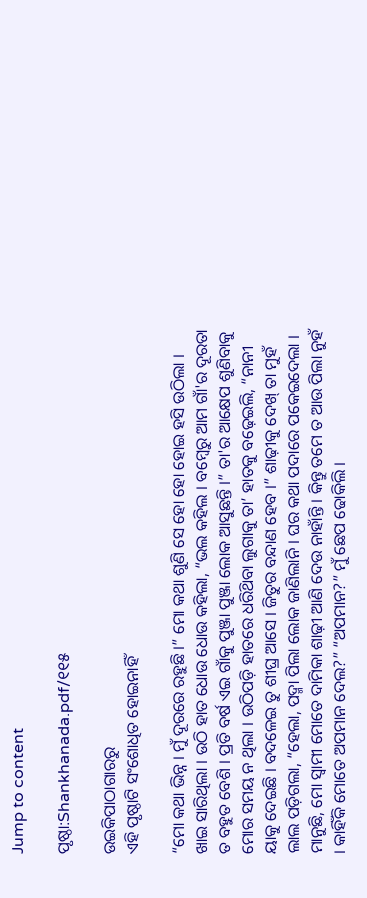Jump to content

ପୃଷ୍ଠା:Shankhanada.pdf/୧୧୫

ଉଇକିପାଠାଗାର‌ରୁ
ଏହି ପୃଷ୍ଠାଟି ସଂଶୋଧିତ ହୋଇନାହିଁ

“ମୋ କଥା ଭିନ୍ନ । ମୁଁ ଦୂରରେ ରହୁଛି ।” ମୋ କଥା ଶୁଣି ସେ ହୋ ହୋ ହୋଇ ହସି ଉଠିଲା । ଖାଇ ସାରିଥିଲା । ଉଠି ହାତ ଧୋଉ ଧୋଉ କହିଲା, “ଭଲ କହିଲ । ବମ୍ବେରୁ ଆମ ଗାଁ'ର ଦୂରତା ତ ବହୁତ ବେଶି । ପ୍ରତି ବର୍ଷ ଏଇ ଗାଁକୁ ପୁଞ୍ଜା ପୁଞ୍ଜା ଲୋକ ଆସୁଛନ୍ତି ।” ତା'ର ଆକ୍ଷେପ ଶୁଣିବାକୁ ମୋର ସମୟ ନ ଥିଲା । ଉଠିପଡ଼ି ହାତରେ ଧରିଥ‌ିବା ଲୁଗାକୁ ତା’ ହାତକୁ ବଢ଼େଇଲି, “ନାନୀ ୟାକୁ ଦେଇଛି । ବଦଳେଇ ତୁ ଶୀଘ୍ର ଆସେ । ଜିତୁର ବନ୍ଦାଣ ହେବ ।” ଶାଢ଼ୀକୁ ଦେଖ୍ ତା ମୁହଁ ଲାଲ ପଡ଼ିଗଲା, “ହେଲା, ପଦ୍ମା ପିଲା ଲୋକ ଜାଣିଲାନି । ଘର କଥା ପଦାରେ ପକେଇଦେଲା । ମାନୁଛି, ମୋ ସ୍ବାମୀ ମୋତେ ଦାମିକା ଶାଢ଼ୀ ଆଣି ଦେଉ ନାହାଁନ୍ତି । କିନ୍ତୁ ତମେ ତ ଆଉ ପିଲା ନୁହଁ । କାହିଁକି ମୋତେ ଅପମାନ ଦେଲ?” “ଅପମାନ?” ମୁଁ ଛେପ ଢୋକିଲି ।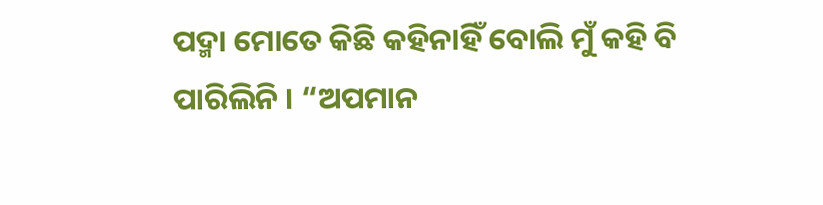ପଦ୍ମା ମୋତେ କିଛି କହିନାହିଁ ବୋଲି ମୁଁ କହି ବି ପାରିଲିନି । “ଅପମାନ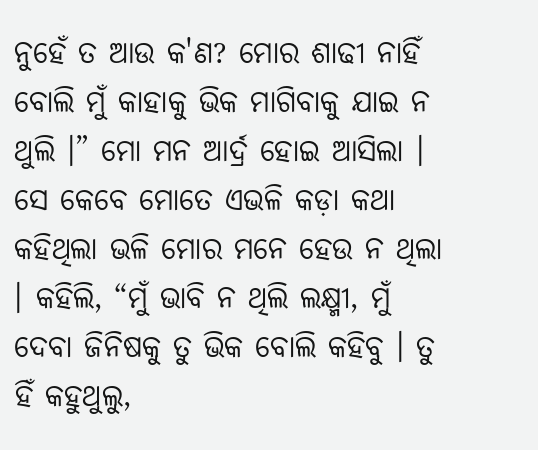ନୁହେଁ ତ ଆଉ କ'ଣ? ମୋର ଶାଢୀ ନାହିଁ ବୋଲି ମୁଁ କାହାକୁ ଭିକ ମାଗିବାକୁ ଯାଇ ନ ଥୁଲି ।” ମୋ ମନ ଆର୍ଦ୍ର ହୋଇ ଆସିଲା । ସେ କେବେ ମୋତେ ଏଭଳି କଡ଼ା କଥା କହିଥିଲା ଭଳି ମୋର ମନେ ହେଉ ନ ଥିଲା । କହିଲି, “ମୁଁ ଭାବି ନ ଥିଲି ଲକ୍ଷ୍ମୀ, ମୁଁ ଦେବା ଜିନିଷକୁ ତୁ ଭିକ ବୋଲି କହିବୁ । ତୁ ହିଁ କହୁଥୁଲୁ,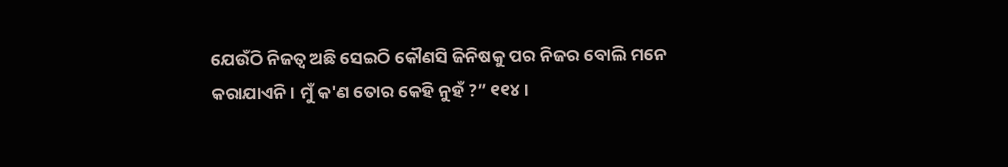ଯେଉଁଠି ନିଜତ୍ବ ଅଛି ସେଇଠି କୌଣସି ଜିନିଷକୁ ପର ନିଜର ବୋଲି ମନେ କରାଯାଏନି । ମୁଁ କ'ଣ ତୋର କେହି ନୁହଁ ?” ୧୧୪ ।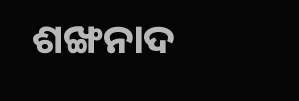ଶଙ୍ଖନାଦ